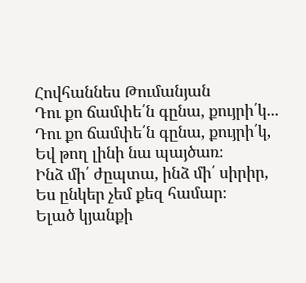Հովհաննես Թումանյան
Դու քո ճամփե՛ն գընա, քույրի՛կ...
Դու քո ճամփե՛ն գընա, քույրի՛կ,
Եվ թող լինի նա պայծառ։
Ինձ մի՛ ժըպտա, ինձ մի՛ սիրիր,
Ես ընկեր չեմ քեզ համար։
Ելած կյանքի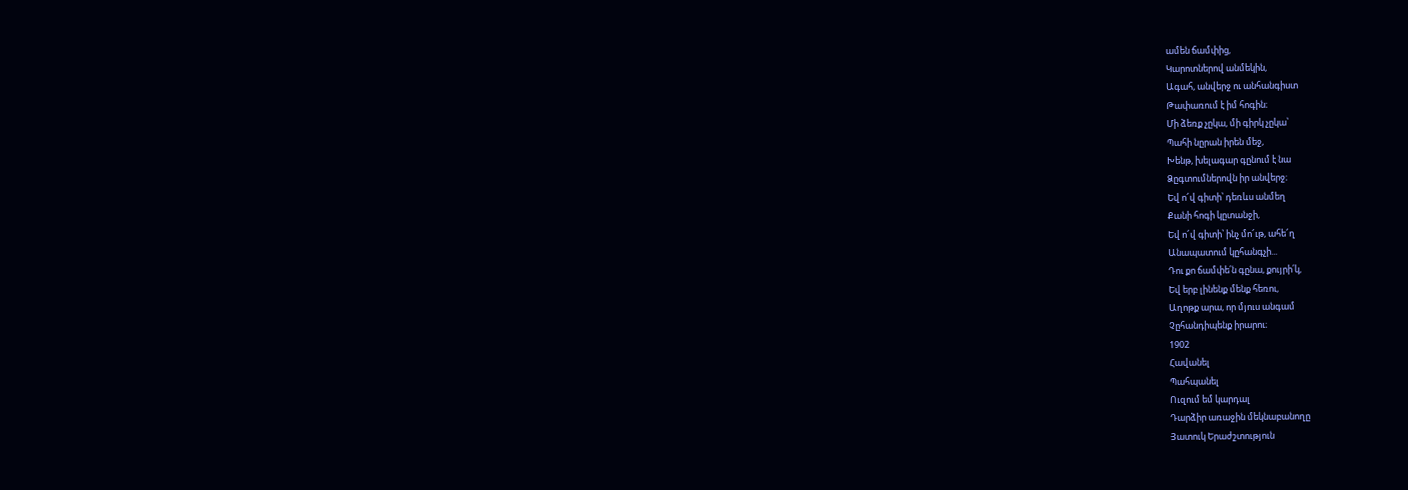ամեն ճամփից,
Կարոտներով անմեկին,
Ագահ, անվերջ ու անհանգիստ
Թափառում է իմ հոգին։
Մի ձեռք չըկա, մի գիրկ չըկա՝
Պահի նըրան իրեն մեջ,
Խենթ, խելագար գընում է նա
Ձըգտումներովն իր անվերջ։
Եվ ո՜վ գիտի՝ դեռևս անմեղ
Քանի հոգի կըտանջի,
Եվ ո՜վ գիտի՝ ինչ մո՜ւթ, ահե՜ղ
Անապատում կըհանգչի...
Դու քո ճամփե՛ն գընա, քույրի՛կ,
Եվ երբ լինենք մենք հեռու,
Աղոթք արա, որ մյուս անգամ
Չըհանդիպենք իրարու։
1902
Հավանել
Պահպանել
Ուզում եմ կարդալ
Դարձիր առաջին մեկնաբանողը
Յատուկ Երաժշտություն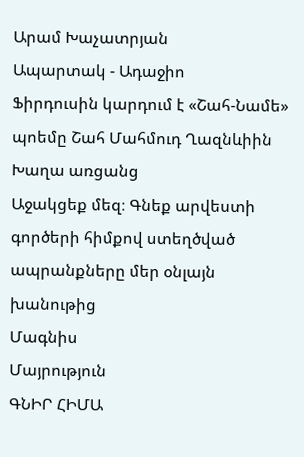Արամ Խաչատրյան
Ապարտակ - Ադաջիո
Ֆիրդուսին կարդում է «Շահ-Նամե» պոեմը Շահ Մահմուդ Ղազնևիին
Խաղա առցանց
Աջակցեք մեզ։ Գնեք արվեստի գործերի հիմքով ստեղծված ապրանքները մեր օնլայն խանութից
Մագնիս
Մայրություն
ԳՆԻՐ ՀԻՄԱ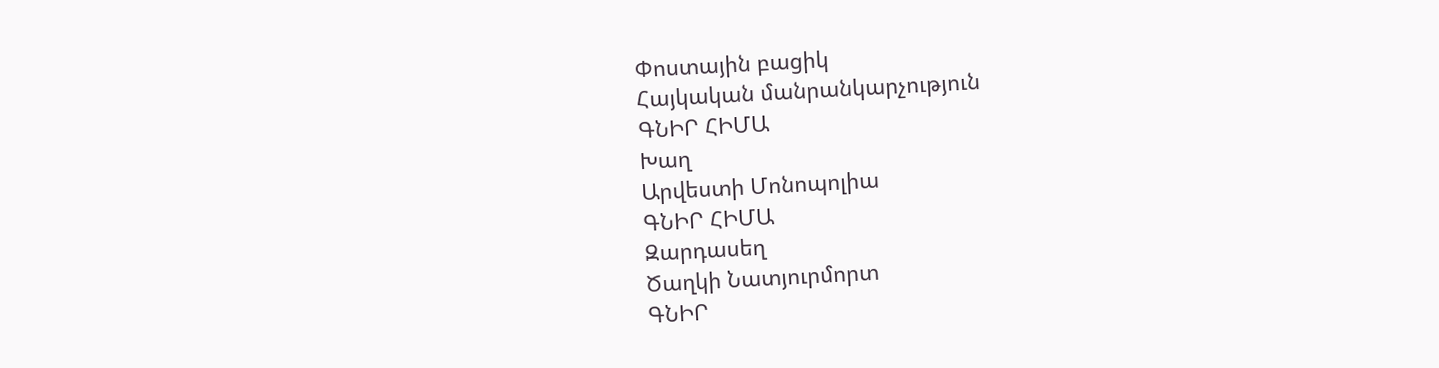Փոստային բացիկ
Հայկական մանրանկարչություն
ԳՆԻՐ ՀԻՄԱ
Խաղ
Արվեստի Մոնոպոլիա
ԳՆԻՐ ՀԻՄԱ
Զարդասեղ
Ծաղկի Նատյուրմորտ
ԳՆԻՐ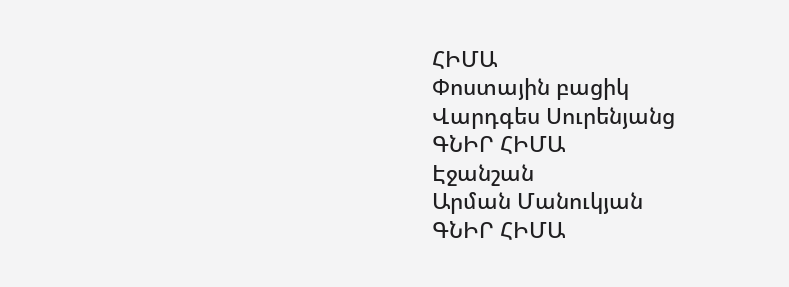ՀԻՄԱ
Փոստային բացիկ
Վարդգես Սուրենյանց
ԳՆԻՐ ՀԻՄԱ
Էջանշան
Արման Մանուկյան
ԳՆԻՐ ՀԻՄԱ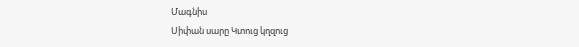Մագնիս
Սիփան սարը Կտուց կղզուց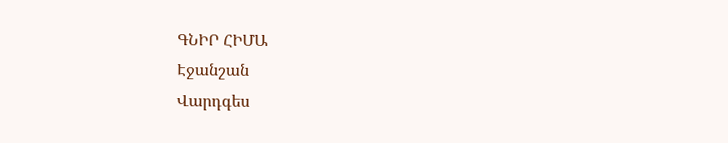ԳՆԻՐ ՀԻՄԱ
Էջանշան
Վարդգես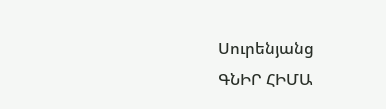Սուրենյանց
ԳՆԻՐ ՀԻՄԱ